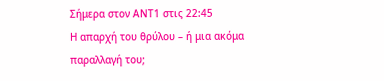Σήμερα στον ΑΝΤ1 στις 22:45
Η απαρχή του θρύλου – ή μια ακόμα παραλλαγή του;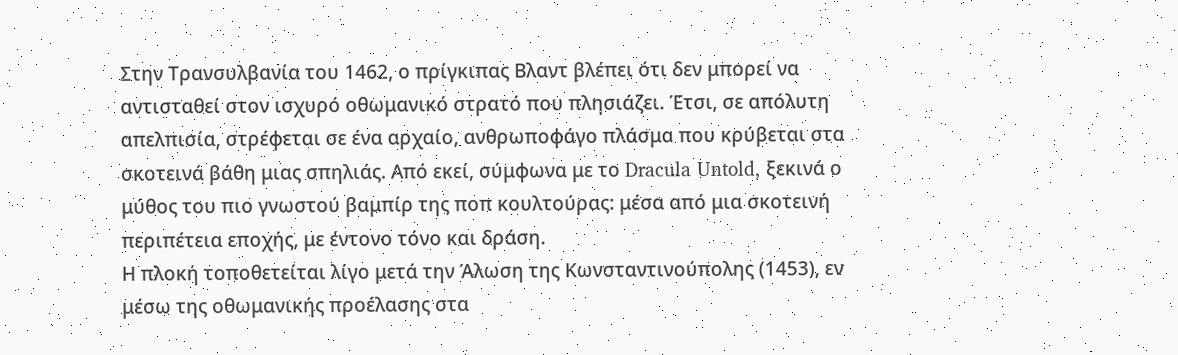Στην Τρανσυλβανία του 1462, ο πρίγκιπας Βλαντ βλέπει ότι δεν μπορεί να αντισταθεί στον ισχυρό οθωμανικό στρατό που πλησιάζει. Έτσι, σε απόλυτη απελπισία, στρέφεται σε ένα αρχαίο, ανθρωποφάγο πλάσμα που κρύβεται στα σκοτεινά βάθη μιας σπηλιάς. Από εκεί, σύμφωνα με το Dracula Untold, ξεκινά ο μύθος του πιο γνωστού βαμπίρ της ποπ κουλτούρας: μέσα από μια σκοτεινή περιπέτεια εποχής, με έντονο τόνο και δράση.
Η πλοκή τοποθετείται λίγο μετά την Άλωση της Κωνσταντινούπολης (1453), εν μέσω της οθωμανικής προέλασης στα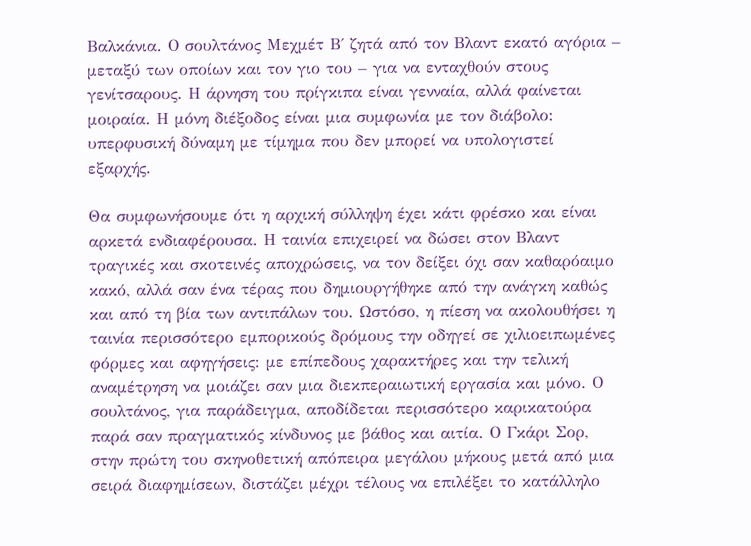Βαλκάνια. Ο σουλτάνος Μεχμέτ Β΄ ζητά από τον Βλαντ εκατό αγόρια – μεταξύ των οποίων και τον γιο του – για να ενταχθούν στους γενίτσαρους. Η άρνηση του πρίγκιπα είναι γενναία, αλλά φαίνεται μοιραία. Η μόνη διέξοδος είναι μια συμφωνία με τον διάβολο: υπερφυσική δύναμη με τίμημα που δεν μπορεί να υπολογιστεί εξαρχής.

Θα συμφωνήσουμε ότι η αρχική σύλληψη έχει κάτι φρέσκο και είναι αρκετά ενδιαφέρουσα. Η ταινία επιχειρεί να δώσει στον Βλαντ τραγικές και σκοτεινές αποχρώσεις, να τον δείξει όχι σαν καθαρόαιμο κακό, αλλά σαν ένα τέρας που δημιουργήθηκε από την ανάγκη καθώς και από τη βία των αντιπάλων του. Ωστόσο, η πίεση να ακολουθήσει η ταινία περισσότερο εμπορικούς δρόμους την οδηγεί σε χιλιοειπωμένες φόρμες και αφηγήσεις: με επίπεδους χαρακτήρες και την τελική αναμέτρηση να μοιάζει σαν μια διεκπεραιωτική εργασία και μόνο. Ο σουλτάνος, για παράδειγμα, αποδίδεται περισσότερο καρικατούρα παρά σαν πραγματικός κίνδυνος με βάθος και αιτία. Ο Γκάρι Σορ, στην πρώτη του σκηνοθετική απόπειρα μεγάλου μήκους μετά από μια σειρά διαφημίσεων, διστάζει μέχρι τέλους να επιλέξει το κατάλληλο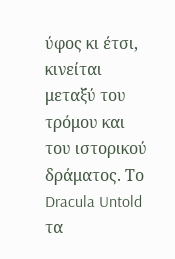ύφος κι έτσι, κινείται μεταξύ του τρόμου και του ιστορικού δράματος. Το Dracula Untold τα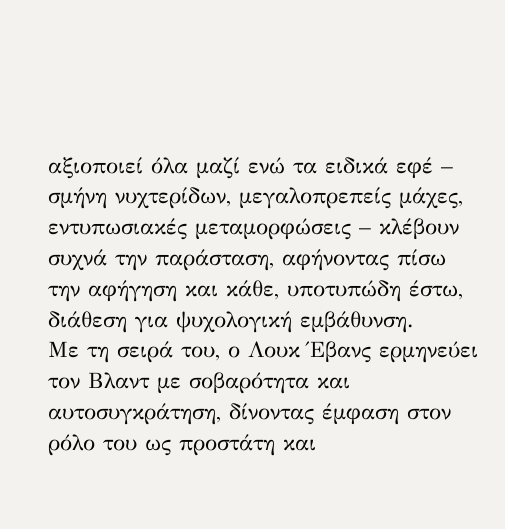αξιοποιεί όλα μαζί ενώ τα ειδικά εφέ – σμήνη νυχτερίδων, μεγαλοπρεπείς μάχες, εντυπωσιακές μεταμορφώσεις – κλέβουν συχνά την παράσταση, αφήνοντας πίσω την αφήγηση και κάθε, υποτυπώδη έστω, διάθεση για ψυχολογική εμβάθυνση.
Με τη σειρά του, ο Λουκ Έβανς ερμηνεύει τον Βλαντ με σοβαρότητα και αυτοσυγκράτηση, δίνοντας έμφαση στον ρόλο του ως προστάτη και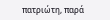πατριώτη, παρά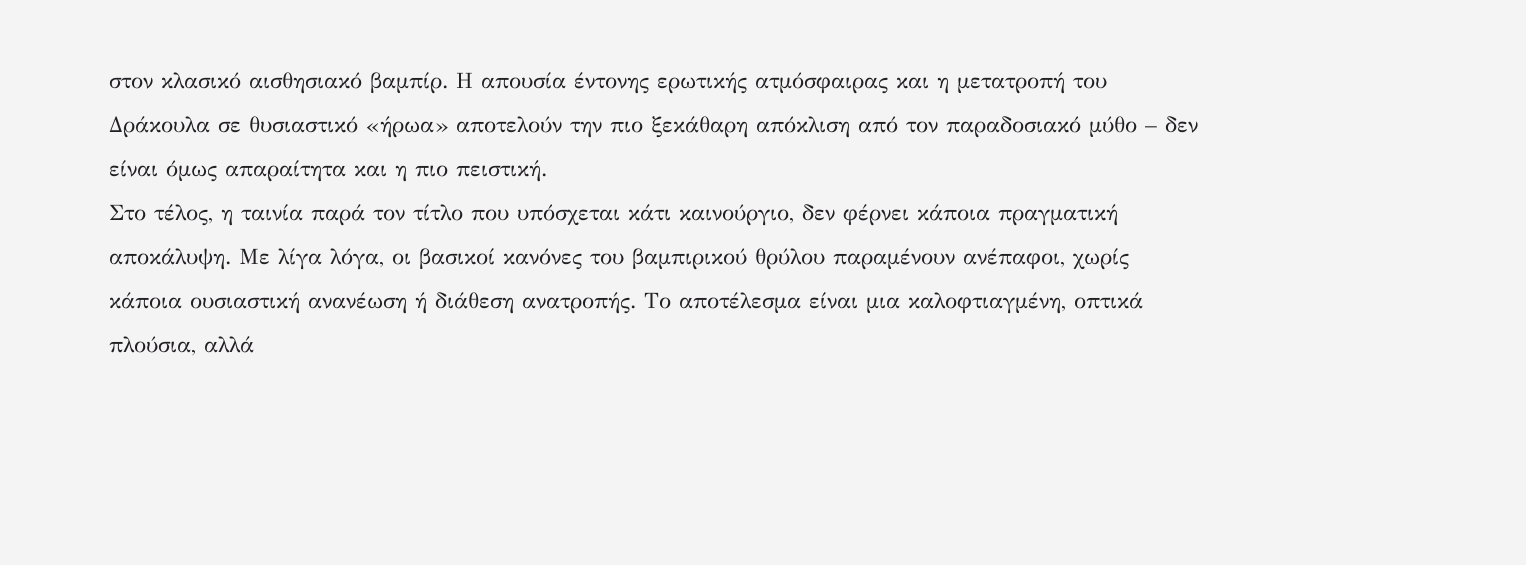στον κλασικό αισθησιακό βαμπίρ. Η απουσία έντονης ερωτικής ατμόσφαιρας και η μετατροπή του Δράκουλα σε θυσιαστικό «ήρωα» αποτελούν την πιο ξεκάθαρη απόκλιση από τον παραδοσιακό μύθο – δεν είναι όμως απαραίτητα και η πιο πειστική.
Στο τέλος, η ταινία παρά τον τίτλο που υπόσχεται κάτι καινούργιο, δεν φέρνει κάποια πραγματική αποκάλυψη. Με λίγα λόγα, οι βασικοί κανόνες του βαμπιρικού θρύλου παραμένουν ανέπαφοι, χωρίς κάποια ουσιαστική ανανέωση ή διάθεση ανατροπής. Το αποτέλεσμα είναι μια καλοφτιαγμένη, οπτικά πλούσια, αλλά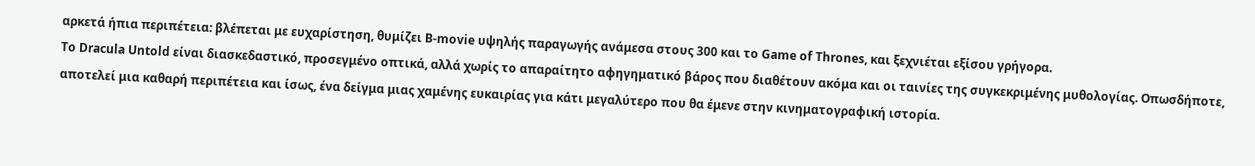αρκετά ήπια περιπέτεια: βλέπεται με ευχαρίστηση, θυμίζει B-movie υψηλής παραγωγής ανάμεσα στους 300 και το Game of Thrones, και ξεχνιέται εξίσου γρήγορα.
Το Dracula Untold είναι διασκεδαστικό, προσεγμένο οπτικά, αλλά χωρίς το απαραίτητο αφηγηματικό βάρος που διαθέτουν ακόμα και οι ταινίες της συγκεκριμένης μυθολογίας. Οπωσδήποτε, αποτελεί μια καθαρή περιπέτεια και ίσως, ένα δείγμα μιας χαμένης ευκαιρίας για κάτι μεγαλύτερο που θα έμενε στην κινηματογραφική ιστορία.